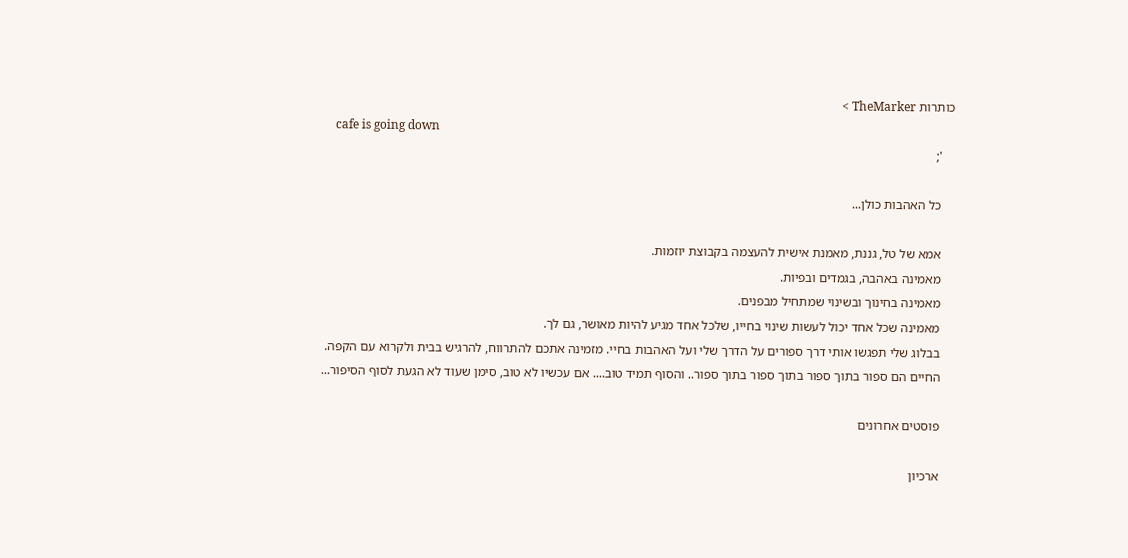כותרות TheMarker >
    cafe is going down
    ';

    כל האהבות כולן...

    אמא של טל, גננת, מאמנת אישית להעצמה בקבוצת יוזמות.
    מאמינה באהבה, בגמדים ובפיות.
    מאמינה בחינוך ובשינוי שמתחיל מבפנים.
    מאמינה שכל אחד יכול לעשות שינוי בחייו, שלכל אחד מגיע להיות מאושר, גם לך.
    בבלוג שלי תפגשו אותי דרך ספורים על הדרך שלי ועל האהבות בחיי. מזמינה אתכם להתרווח, להרגיש בבית ולקרוא עם הקפה.
    החיים הם ספור בתוך ספור בתוך ספור בתוך ספור.. והסוף תמיד טוב.... אם עכשיו לא טוב, סימן שעוד לא הגעת לסוף הסיפור...

    פוסטים אחרונים

    ארכיון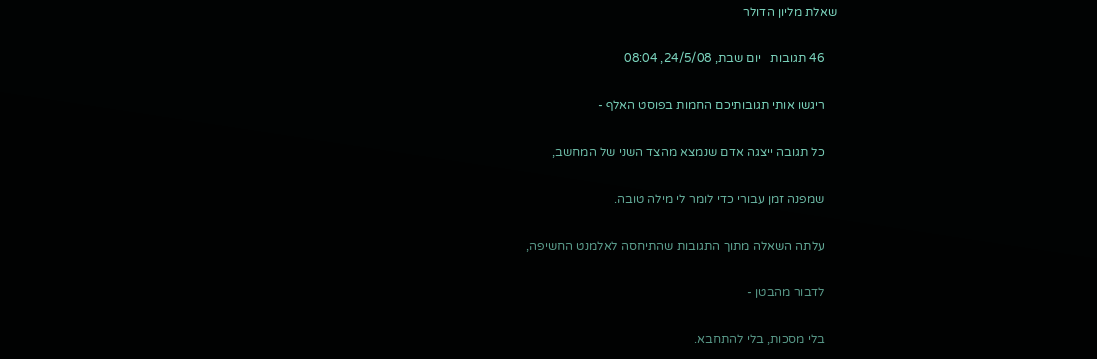שאלת מליון הדולר

    46 תגובות   יום שבת, 24/5/08, 08:04

    ריגשו אותי תגובותיכם החמות בפוסט האלף -

    כל תגובה ייצגה אדם שנמצא מהצד השני של המחשב,

    שמפנה זמן עבורי כדי לומר לי מילה טובה.

    עלתה השאלה מתוך התגובות שהתיחסה לאלמנט החשיפה,

    לדבור מהבטן -

    בלי מסכות, בלי להתחבא.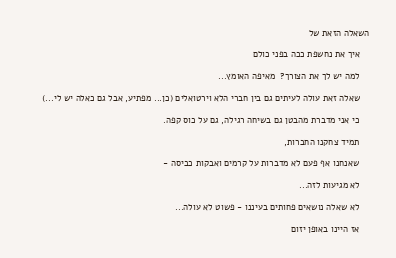השאלה הזאת של

    איך את נחשפת ככה בפני כולם

    למה יש לך את הצורך?  מאיפה האומץ...

    שאלה זאת עולה לעיתים גם בין חברי הלא וירטואלים (כן... מפתיע, אבל גם כאלה יש לי...)

    כי אני מדברת מהבטן גם בשיחה רגילה, גם על כוס קפה.

    תמיד צחקנו החברות,

    שאנחנו אף פעם לא מדברות על קרמים ואבקות כביסה -

    לא מגיעות לזה...

    לא שאלה נושאים פחותים בעיננו - פשוט לא עולה...

    אז היינו באופן יזום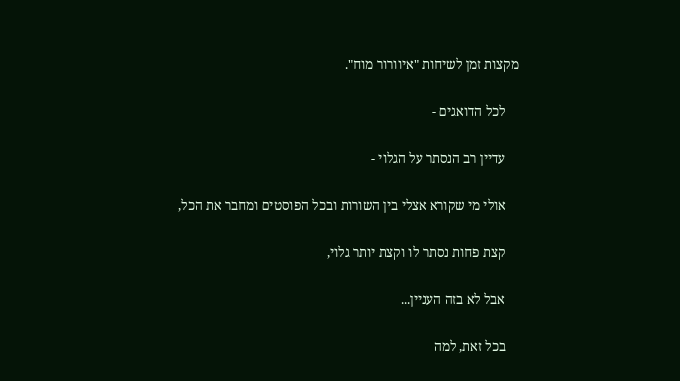מקצות זמן לשיחות "איוורור מוח".

    לכל הדואגים -

    עדיין רב הנסתר על הגלוי -

    אולי מי שקורא אצלי בין השורות ובכל הפוסטים ומחבר את הכל,

    קצת פחות נסתר לו וקצת יותר גלוי,

    אבל לא בזה העניין...

    בכל זאת, למה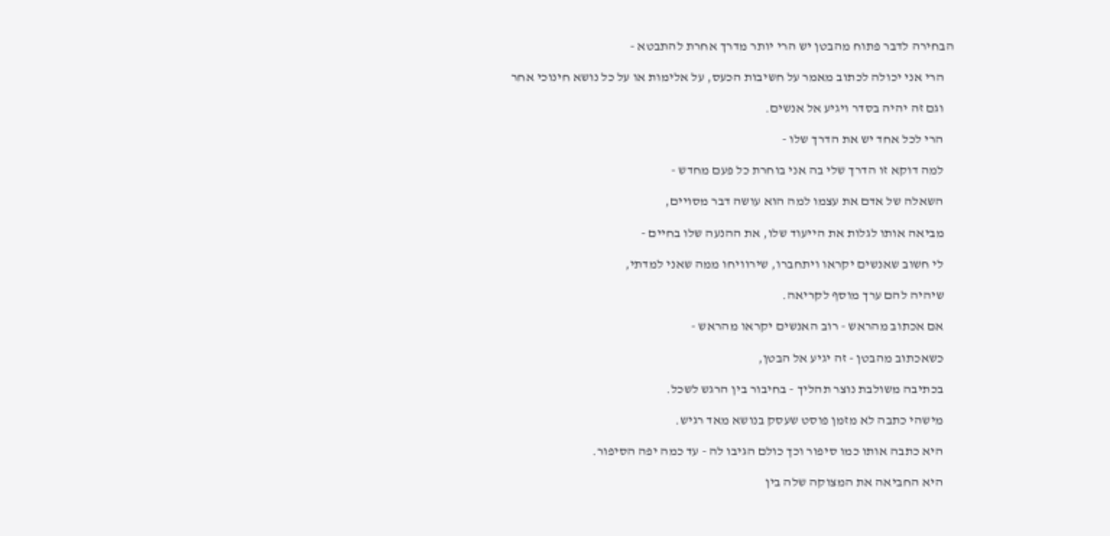הבחירה לדבר פתוח מהבטן יש הרי יותר מדרך אחרת להתבטא -

    הרי אני יכולה לכתוב מאמר על חשיבות הכעס, על אלימות או על כל נושא חינוכי אחר

    וגם זה יהיה בסדר ויגיע אל אנשים.

    הרי לכל אחד יש את הדרך שלו -

    למה דוקא זו הדרך שלי בה אני בוחרת כל פעם מחדש -

    השאלה של אדם את עצמו למה הוא עושה דבר מסויים,

    מביאה אותו לגלות את הייעוד שלו, את ההנעה שלו בחיים -

    לי חשוב שאנשים יקראו ויתחברו, שירוויחו ממה שאני למדתי,

    שיהיה להם ערך מוסף לקריאה.

    אם אכתוב מהראש - רוב האנשים יקראו מהראש -

    כשאכתוב מהבטן - זה יגיע אל הבטן,

    בכתיבה משולבת נוצר תהליך - בחיבור בין הרגש לשכל.

    מישהי כתבה לא מזמן פוסט שעסק בנושא מאד רגיש.

    היא כתבה אותו כמו סיפור וכך כולם הגיבו לה - עד כמה יפה הסיפור.

    היא החביאה את המצוקה שלה בין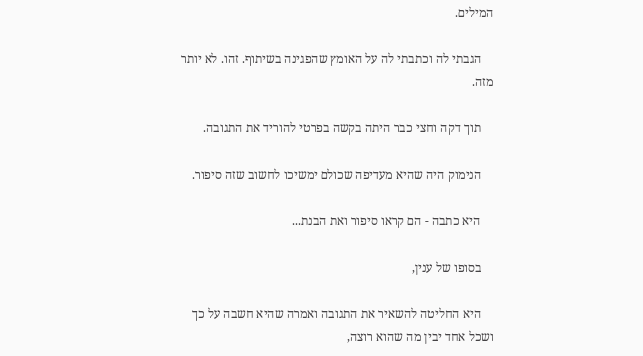המילים.

    הגבתי לה וכתבתי לה על האומץ שהפגינה בשיתוף. זהו. לא יותר מזה.

    תוך דקה וחצי כבר היתה בקשה בפרטי להוריד את התגובה.

    הנימוק היה שהיא מעדיפה שכולם ימשיכו לחשוב שזה סיפור.

    היא כתבה - הם קראו סיפור ואת הבנת...

    בסופו של ענין,

    היא החליטה להשאיר את התגובה ואמרה שהיא חשבה על כך ושכל אחד יבין מה שהוא רוצה,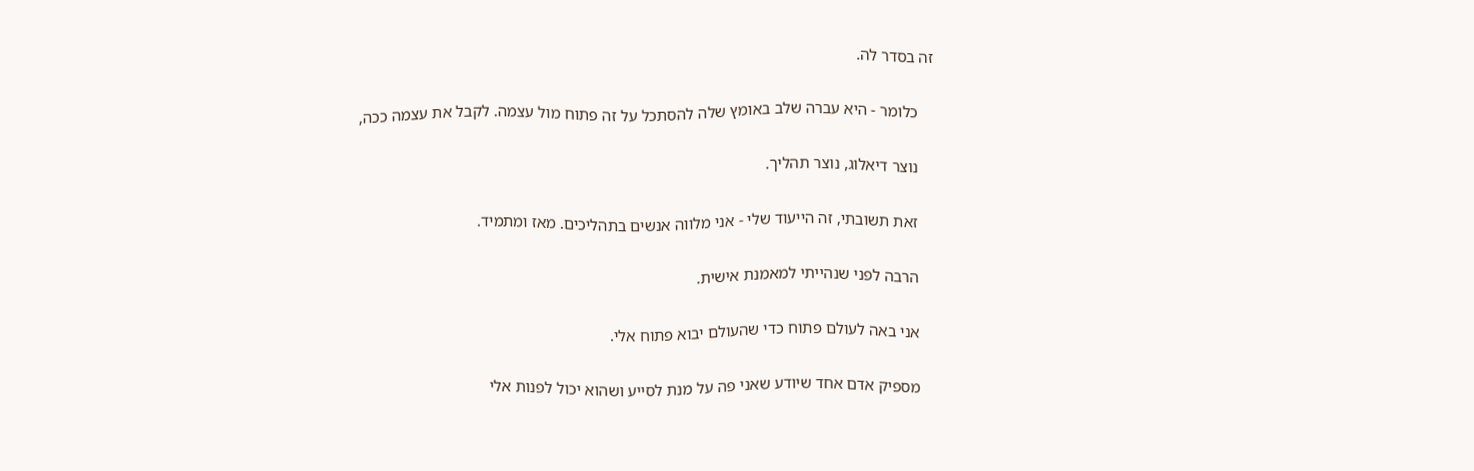זה בסדר לה.

    כלומר - היא עברה שלב באומץ שלה להסתכל על זה פתוח מול עצמה. לקבל את עצמה ככה,

    נוצר דיאלוג, נוצר תהליך.

    זאת תשובתי, זה הייעוד שלי - אני מלווה אנשים בתהליכים. מאז ומתמיד.

    הרבה לפני שנהייתי למאמנת אישית.

    אני באה לעולם פתוח כדי שהעולם יבוא פתוח אלי.

    מספיק אדם אחד שיודע שאני פה על מנת לסייע ושהוא יכול לפנות אלי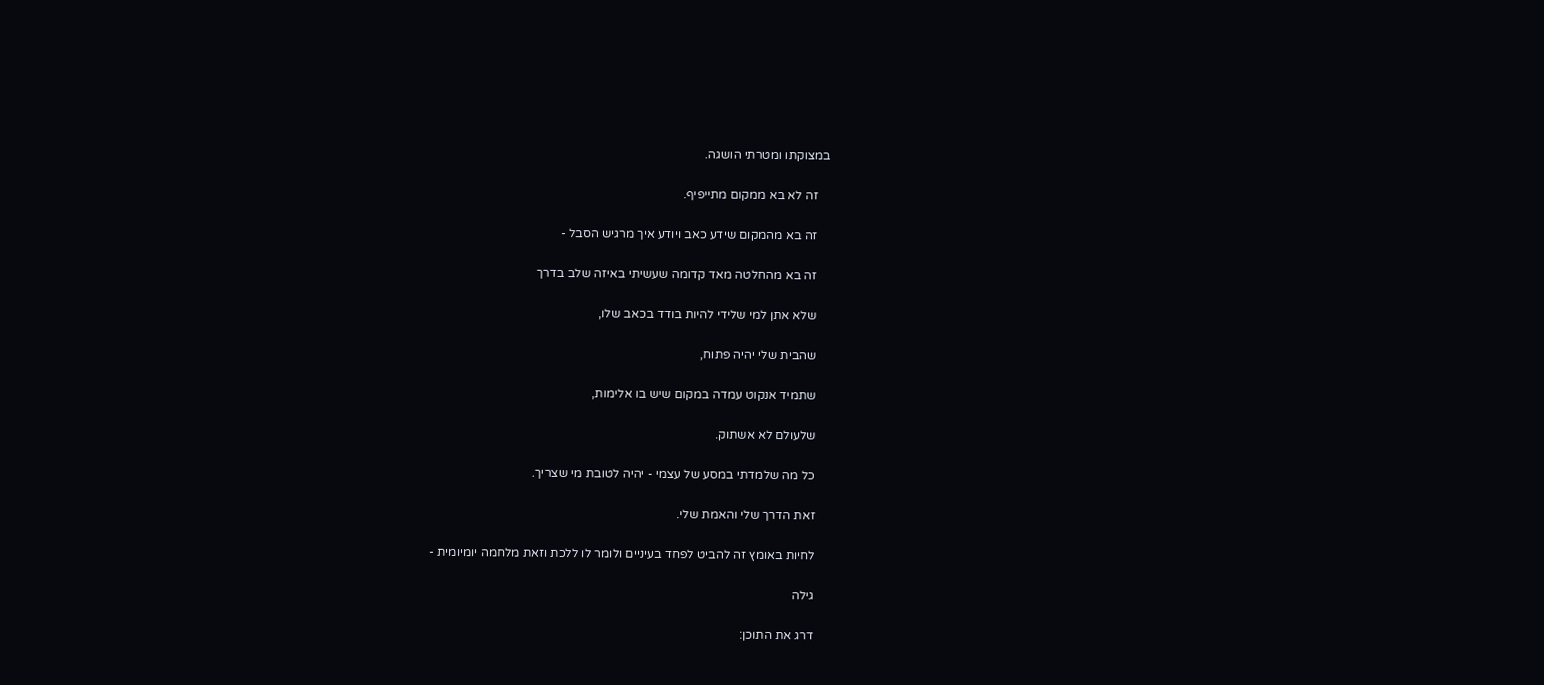במצוקתו ומטרתי הושגה.

    זה לא בא ממקום מתייפיף.

    זה בא מהמקום שידע כאב ויודע איך מרגיש הסבל -

    זה בא מהחלטה מאד קדומה שעשיתי באיזה שלב בדרך

    שלא אתן למי שלידי להיות בודד בכאב שלו,

    שהבית שלי יהיה פתוח,

    שתמיד אנקוט עמדה במקום שיש בו אלימות,

    שלעולם לא אשתוק.

    כל מה שלמדתי במסע של עצמי - יהיה לטובת מי שצריך.

    זאת הדרך שלי והאמת שלי.

    לחיות באומץ זה להביט לפחד בעיניים ולומר לו ללכת וזאת מלחמה יומיומית -

    גילה

    דרג את התוכן: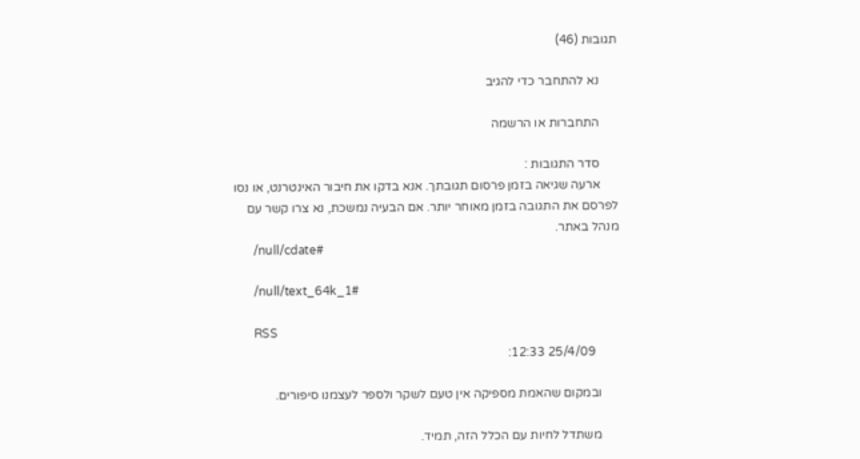תגובות (46)

      נא להתחבר כדי להגיב

      התחברות או הרשמה

      סדר התגובות :
      ארעה שגיאה בזמן פרסום תגובתך. אנא בדקו את חיבור האינטרנט, או נסו לפרסם את התגובה בזמן מאוחר יותר. אם הבעיה נמשכת, נא צרו קשר עם מנהל באתר.
      /null/cdate#

      /null/text_64k_1#

      RSS
        25/4/09 12:33:

      ובמקום שהאמת מספיקה אין טעם לשקר ולספר לעצמנו סיפורים.

      משתדל לחיות עם הכלל הזה, תמיד.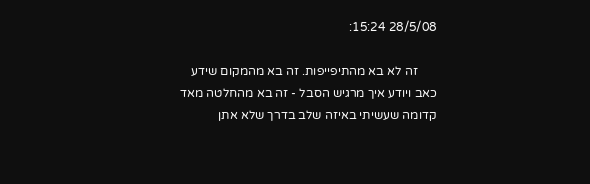28/5/08 15:24:

      זה לא בא מהתיפייפות. זה בא מהמקום שידע כאב ויודע איך מרגיש הסבל - זה בא מהחלטה מאד קדומה שעשיתי באיזה שלב בדרך שלא אתן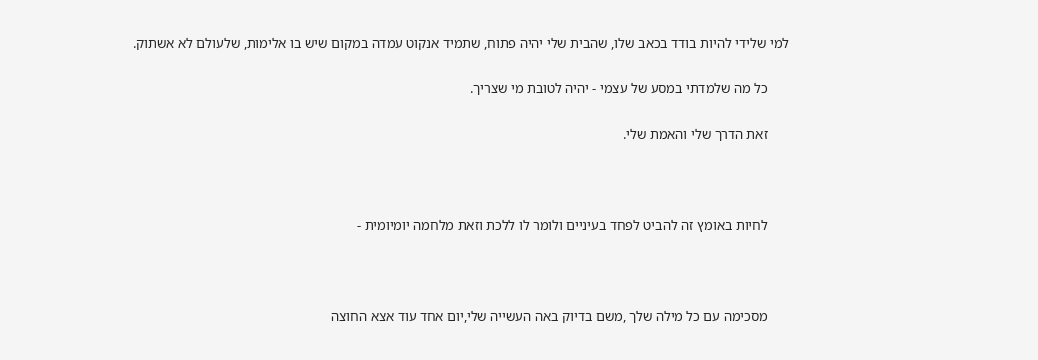למי שלידי להיות בודד בכאב שלו, שהבית שלי יהיה פתוח, שתמיד אנקוט עמדה במקום שיש בו אלימות, שלעולם לא אשתוק.

      כל מה שלמדתי במסע של עצמי - יהיה לטובת מי שצריך.

      זאת הדרך שלי והאמת שלי.



      לחיות באומץ זה להביט לפחד בעיניים ולומר לו ללכת וזאת מלחמה יומיומית -



      מסכימה עם כל מילה שלך ,משם בדיוק באה העשייה שלי,יום אחד עוד אצא החוצה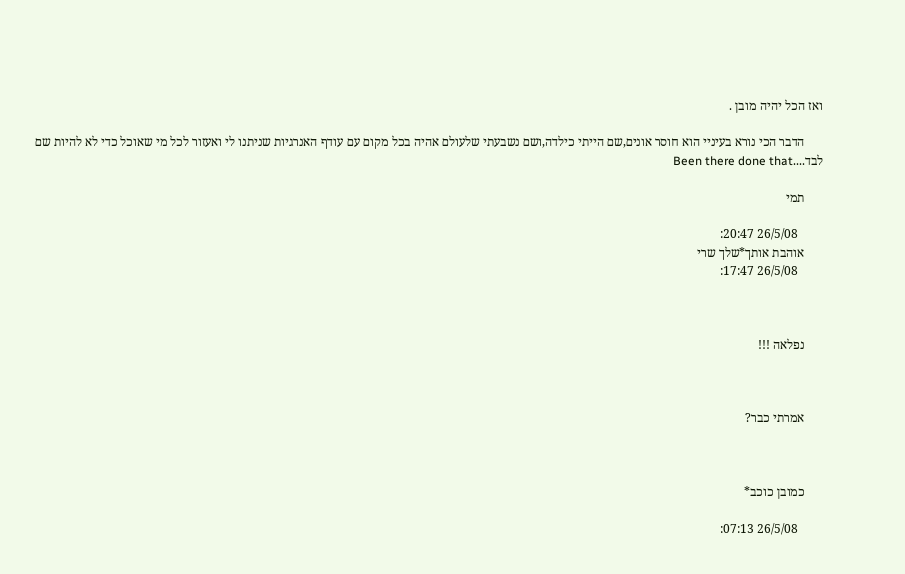ואז הכל יהיה מובן .

      הדבר הכי נורא בעיניי הוא חוסר אונים,שם הייתי כילדה,ושם נשבעתי שלעולם אהיה בכל מקום עם עודף האנרגיות שניתנו לי ואעזור לכל מי שאוכל כדי לא להיות שם לבד....Been there done that

      תמי

        26/5/08 20:47:
      אוהבת אותך*שלך שרי
        26/5/08 17:47:



      נפלאה !!!



      אמרתי כבר?



      כמובן כוכב*

        26/5/08 07:13: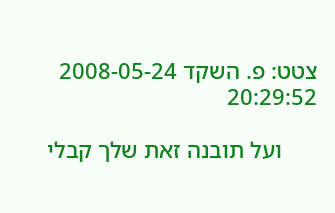צטט: פ. השקד 2008-05-24 20:29:52

      ועל תובנה זאת שלך קבלי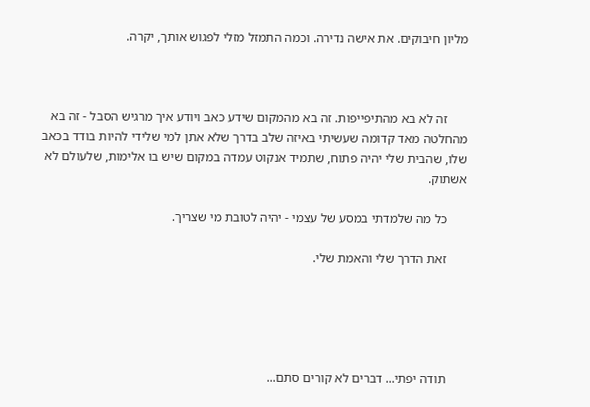מליון חיבוקים. את אישה נדירה. וכמה התמזל מזלי לפגוש אותך, יקרה.



      זה לא בא מהתיפייפות. זה בא מהמקום שידע כאב ויודע איך מרגיש הסבל - זה בא מהחלטה מאד קדומה שעשיתי באיזה שלב בדרך שלא אתן למי שלידי להיות בודד בכאב שלו, שהבית שלי יהיה פתוח, שתמיד אנקוט עמדה במקום שיש בו אלימות, שלעולם לא אשתוק.

      כל מה שלמדתי במסע של עצמי - יהיה לטובת מי שצריך.

      זאת הדרך שלי והאמת שלי.





      תודה יפתי... דברים לא קורים סתם...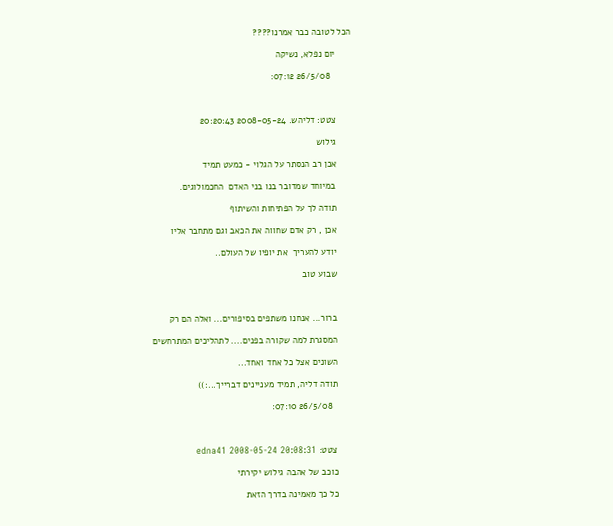הכל לטובה כבר אמרנו????

      יום נפלא, נשיקה

        26/5/08 07:12:



      צטט: דליהש. 2008-05-24 20:20:43

      גילוש

      אכן רב הנסתר על הגלוי - כמעט תמיד

      במיוחד שמדובר בנו בני האדם  החכמולוגים.

      תודה לך על הפתיחות והשיתוף

      אכן , רק אדם שחווה את הכאב וגם מתחבר אליו

      יודע להעריך  את יופיו של העולם..

      שבוע טוב



      ברור... אנחנו משתפים בסיפורים... ואלה הם רק

      המסגרת למה שקורה בפנים.... לתהליכים המתרחשים

      השונים אצל כל אחד ואחד...

      תודה דליה, תמיד מעניינים דברייך...:))

        26/5/08 07:10:



      צטט: edna41 2008-05-24 20:08:31

      כוכב של אהבה גילוש יקירתי

      כל כך מאמינה בדרך הזאת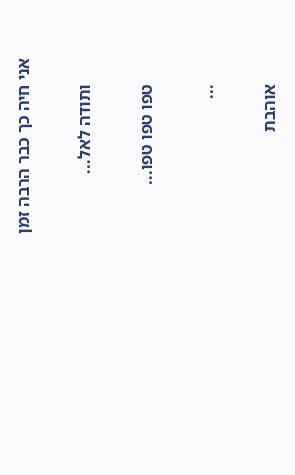אני חיה כך כבר הרבה זמן

      ותודה לאל...

      טפו טפו טפו...

      ...

      אוהבת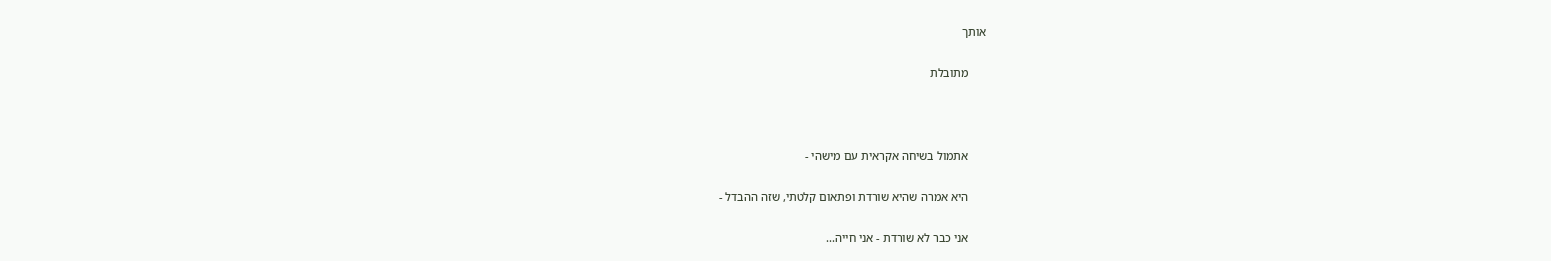אותך

      מתובלת



      אתמול בשיחה אקראית עם מישהי -

      היא אמרה שהיא שורדת ופתאום קלטתי, שזה ההבדל -

      אני כבר לא שורדת - אני חייה...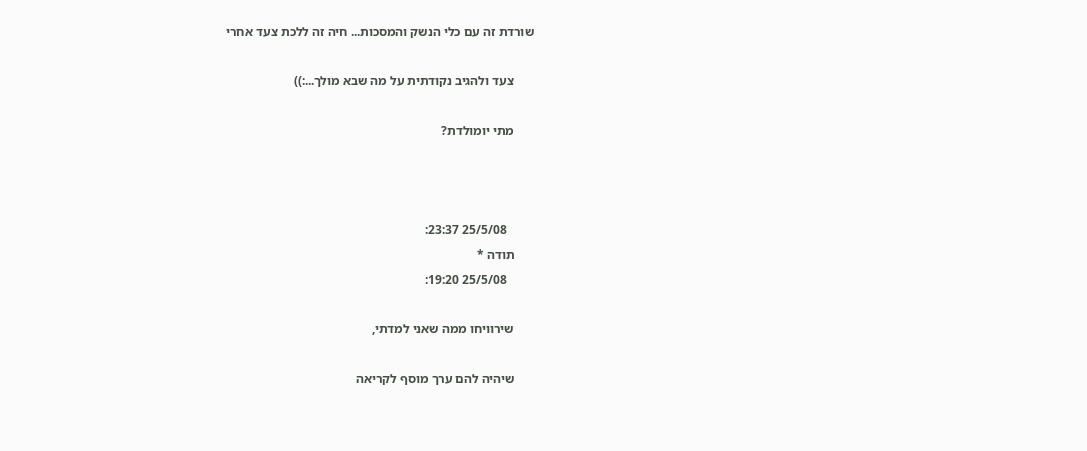שורדת זה עם כלי הנשק והמסכות... חיה זה ללכת צעד אחרי

      צעד ולהגיב נקודתית על מה שבא מולך...:))

      מתי יומולדת?



        25/5/08 23:37:
      תודה *
        25/5/08 19:20:

      שירוויחו ממה שאני למדתי,

      שיהיה להם ערך מוסף לקריאה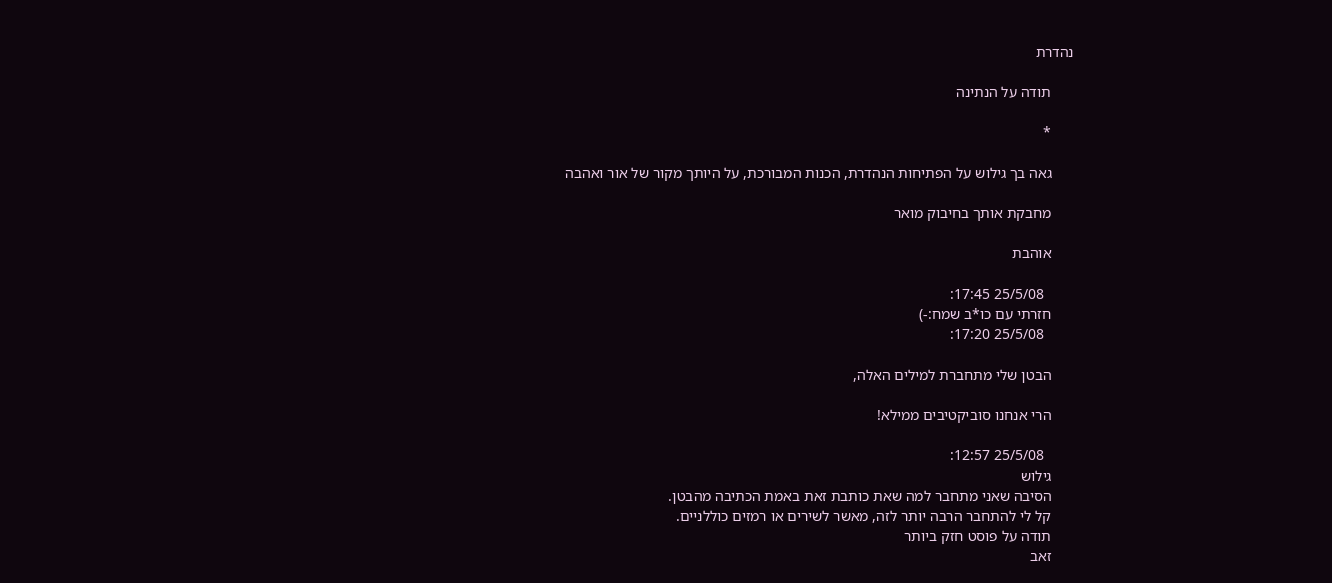נהדרת

      תודה על הנתינה

      *

      גאה בך גילוש על הפתיחות הנהדרת, הכנות המבורכת, על היותך מקור של אור ואהבה

      מחבקת אותך בחיבוק מואר

      אוהבת

        25/5/08 17:45:
      חזרתי עם כו*ב שמח:-)
        25/5/08 17:20:

      הבטן שלי מתחברת למילים האלה,

      הרי אנחנו סוביקטיבים ממילא!

        25/5/08 12:57:
      גילוש
      הסיבה שאני מתחבר למה שאת כותבת זאת באמת הכתיבה מהבטן.
      קל לי להתחבר הרבה יותר לזה, מאשר לשירים או רמזים כוללניים.
      תודה על פוסט חזק ביותר
      זאב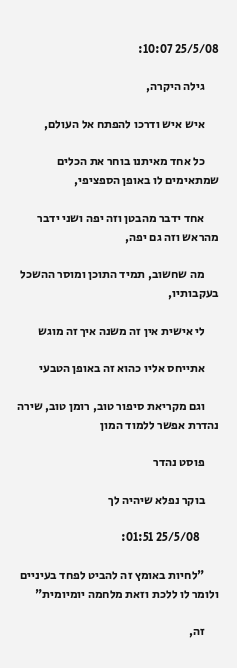25/5/08 10:07:

      גילה היקרה,

      איש איש ודרכו להפתח אל העולם,

      כל אחד מאיתנו בוחר את הכלים שמתאימים לו באופן הספציפי,

      אחד ידבר מהבטן וזה יפה ושני ידבר מהראש וזה גם יפה,

      מה שחשוב, תמיד התוכן ומוסר ההשכל בעקבותיו,

      לי אישית אין זה משנה איך זה מוגש

      אתייחס אליו כהוא זה באופן הטבעי

      וגם מקריאת סיפור טוב, רומן טוב, שירה נהדרת אפשר ללמוד המון

      פוסט נהדר

      בוקר נפלא שיהיה לך

        25/5/08 01:51:

      "לחיות באומץ זה להביט לפחד בעיניים ולומר לו ללכת וזאת מלחמה יומיומית"

      זה,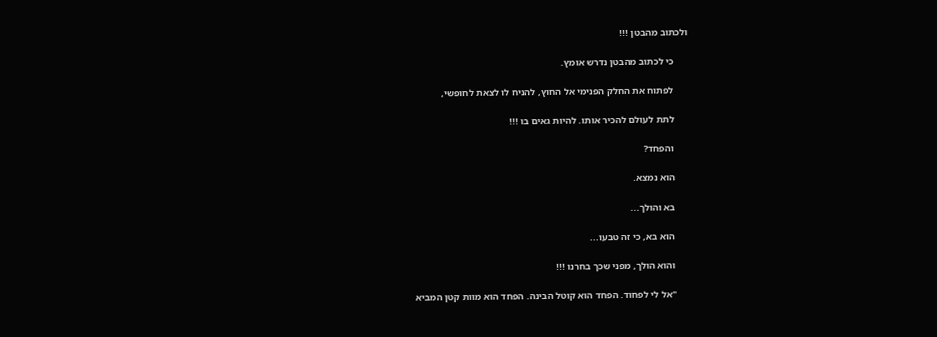ולכתוב מהבטן !!!

      כי לכתוב מהבטן נדרש אומץ.

      לפתוח את החלק הפנימי אל החוץ, להניח לו לצאת לחופשי,

      לתת לעולם להכיר אותו. להיות גאים בו !!!

      והפחד?

      הוא נמצא.

      בא והולך...

      הוא בא, כי זה טבעו...

      והוא הולך, מפני שכך בחרנו !!!

      "אל לי לפחוד. הפחד הוא קוטל הבינה. הפחד הוא מוות קטן המביא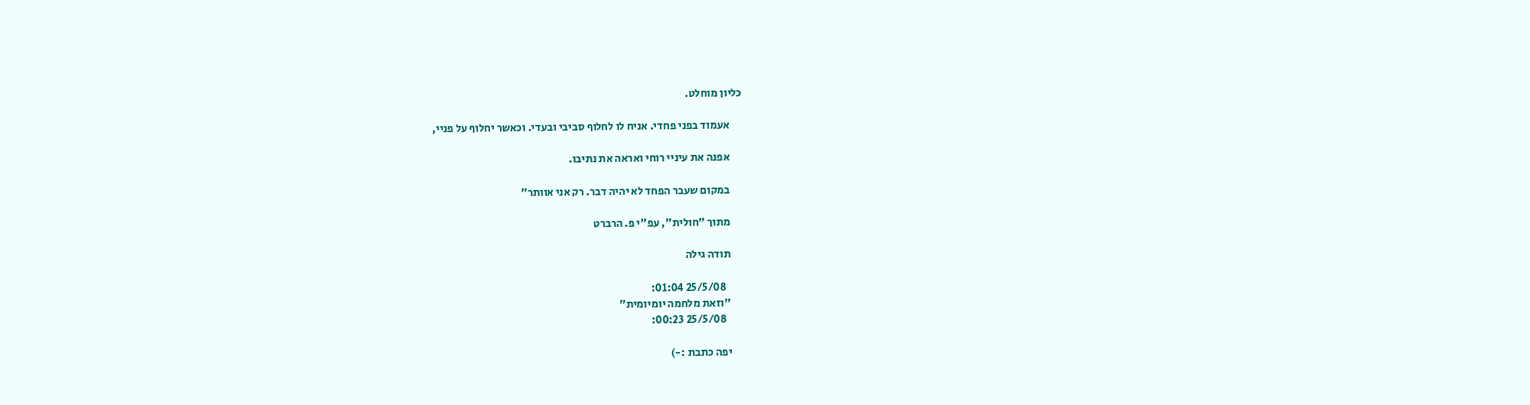כליון מוחלט.

      אעמוד בפני פחדי. אניח לו לחלוף סביבי ובעדי. וכאשר יחלוף על פניי,

      אפנה את עיניי רוחי ואראה את נתיבו.

      במקום שעבר הפחד לא יהיה דבר. רק אני אוותר"

      מתוך "חולית", עפ"י פ. הרברט

      תודה גילה

        25/5/08 01:04:
      "וזאת מלחמה יומיומית"
        25/5/08 00:23:

      יפה כתבת :-)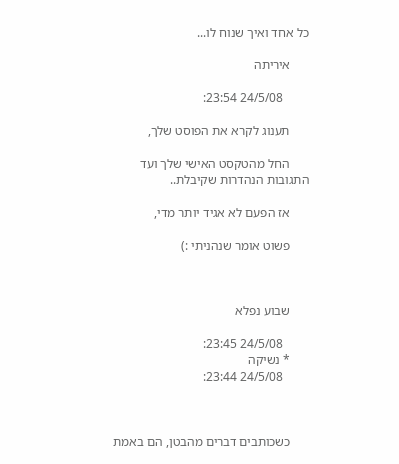כל אחד ואיך שנוח לו...

      איריתה

        24/5/08 23:54:

      תענוג לקרא את הפוסט שלך,

      החל מהטקסט האישי שלך ועד התגובות הנהדרות שקיבלת..

      אז הפעם לא אגיד יותר מדי,

      פשוט אומר שנהניתי :)



      שבוע נפלא

        24/5/08 23:45:
      * נשיקה
        24/5/08 23:44:



      כשכותבים דברים מהבטן, הם באמת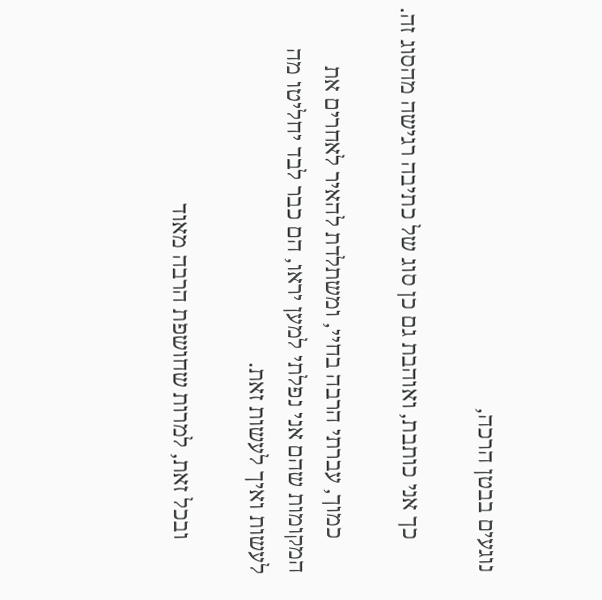נוגעים בבטן הרכה,

      כך אני כותבת, ואוהבת גם כן סוג של כתיבה רגישה מהסוג זה.

      כמוך, עברתי הרבה בחיי, ומשתלדת להאיר לאחרים את המקומות שהם אני נפלתי למען יראו, הם כבר לבד יחליטו מה לעשות ואיך לעשות זאת.

      ובכל זאת, למרות שחושפת הרבה מאוד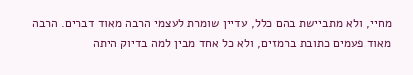מחיי, ולא מתביישת בהם כלל, עדיין שומרת לעצמי הרבה מאוד דברים. הרבה מאוד פעמים כתובת ברמזים, ולא כל אחד מבין למה בדיוק היתה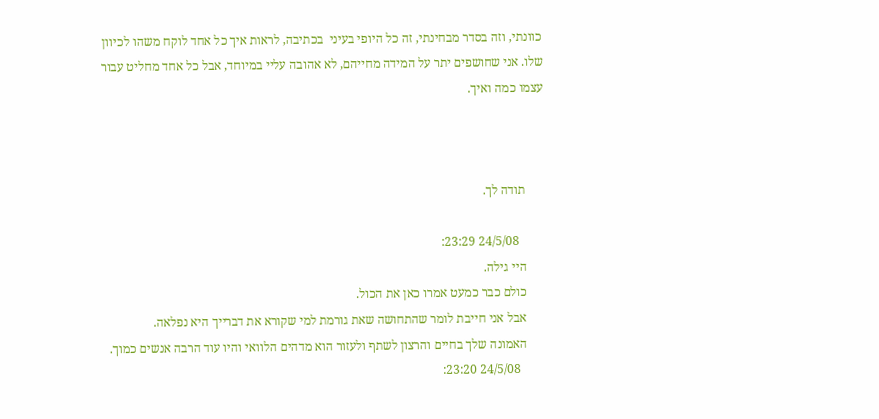כוונתי, וזה בסדר מבחינתי, זה כל היופי בעיני  בכתיבה, לראות איך כל אחד לוקח משהו לכיוון שלו. אני שחושפים יתר על המידה מחייהם, לא אהובה עליי במיוחד, אבל כל אחד מחליט עבור עצמו כמה ואיך.



      תודה לך.

        24/5/08 23:29:
      היי גילה.
      כולם כבר כמעט אמרו כאן את הכול.
      אבל אני חייבת לומר שהתחושה שאת גורמת למי שקורא את דברייך היא נפלאה.
      האמונה שלך בחיים והרצון לשתף ולעזור הוא מדהים הלוואי והיו עוד הרבה אנשים כמוך.
        24/5/08 23:20: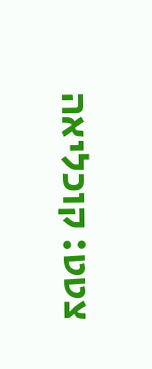צטט: קוכליאה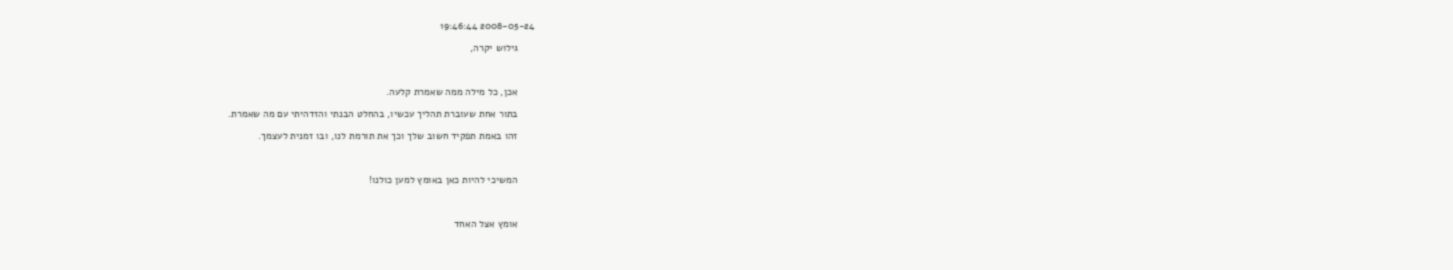2008-05-24 19:46:44

      גילוש יקרה,



      אכן, כל מילה ממה שאמרת קלעה.

      בתור אחת שעוברת תהליך עכשיו, בהחלט הבנתי והזדהיתי עם מה שאמרת.

      זהו באמת תפקיד חשוב שלך וכך את תורמת לנו, ובו זמנית לעצמך.



      המשיכי להיות כאן באומץ למען כולנו!



      אומץ אצל האחד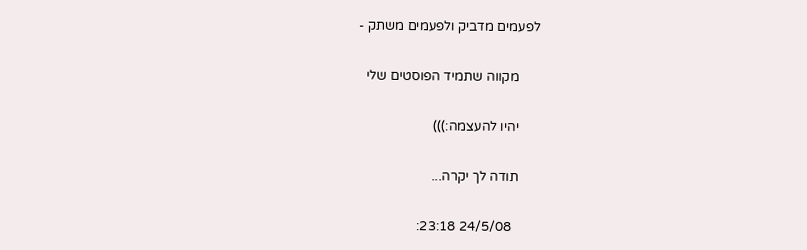לפעמים מדביק ולפעמים משתק -

      מקווה שתמיד הפוסטים שלי

      יהיו להעצמה:)))

      תודה לך יקרה...

        24/5/08 23:18: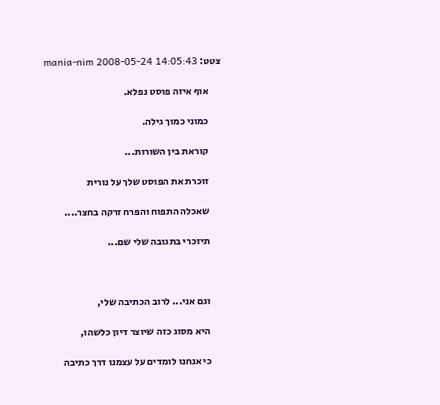צטט: mania-nim 2008-05-24 14:05:43

      אוף איזה פוסט נפלא.

      כמוני כמוך גילה.

      קוראת בין השורות...

      זוכרת את הפוסט שלך על נורית

      שאכלה התפוח והפרח זרקה בחצר....

      תיזכרי בתגובה שלי שם...



      וגם אני... לרוב הכתיבה שלי,

      היא מסוג כזה שיוצר דיון כלשהו,

      כי אנחנו לומדים על עצמנו דרך כתיבה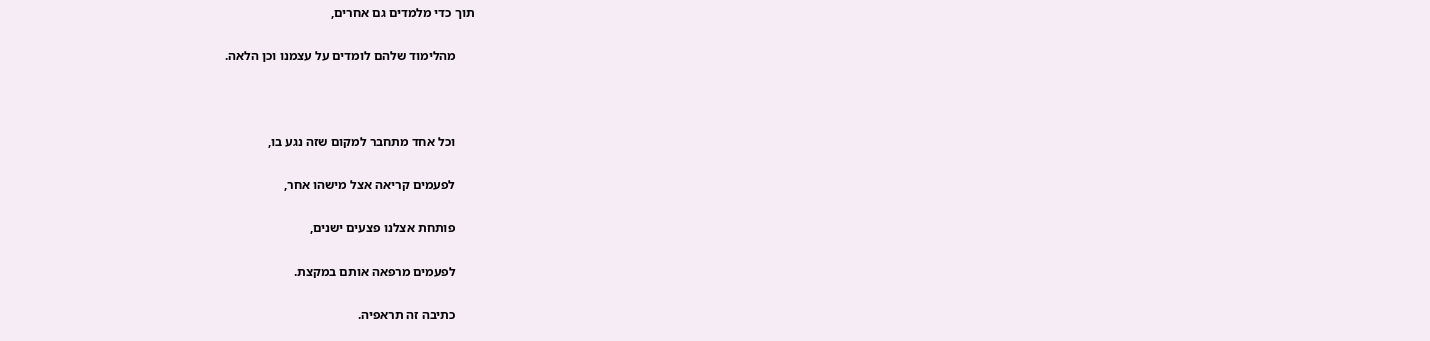תוך כדי מלמדים גם אחרים,

      מהלימוד שלהם לומדים על עצמנו וכן הלאה.



      וכל אחד מתחבר למקום שזה נגע בו,

      לפעמים קריאה אצל מישהו אחר,

      פותחת אצלנו פצעים ישנים,

      לפעמים מרפאה אותם במקצת.

      כתיבה זה תראפיה.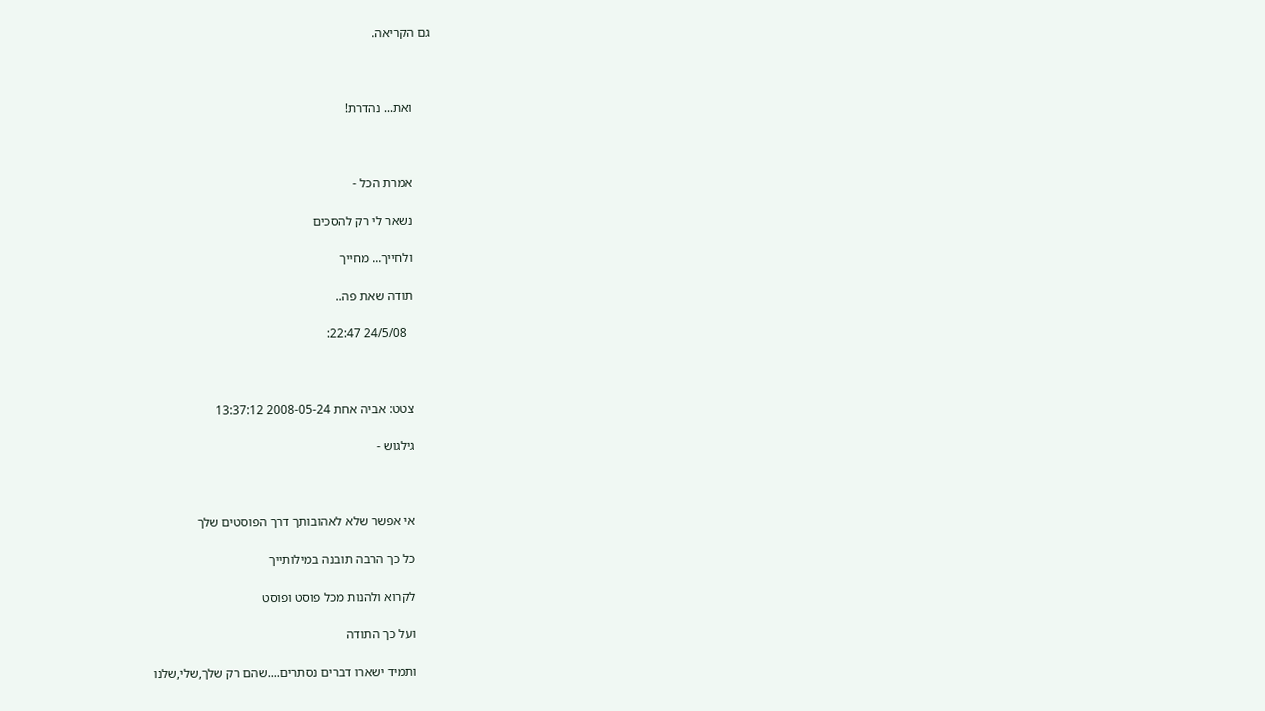גם הקריאה.



      ואת... נהדרת!



      אמרת הכל -

      נשאר לי רק להסכים

      ולחייך... מחייך

      תודה שאת פה..

        24/5/08 22:47:



      צטט: אביה אחת 2008-05-24 13:37:12

      גילגוש -



      אי אפשר שלא לאהובותך דרך הפוסטים שלך

      כל כך הרבה תובנה במילותייך

      לקרוא ולהנות מכל פוסט ופוסט

      ועל כך התודה

      ותמיד ישארו דברים נסתרים....שהם רק שלך,שלי,שלנו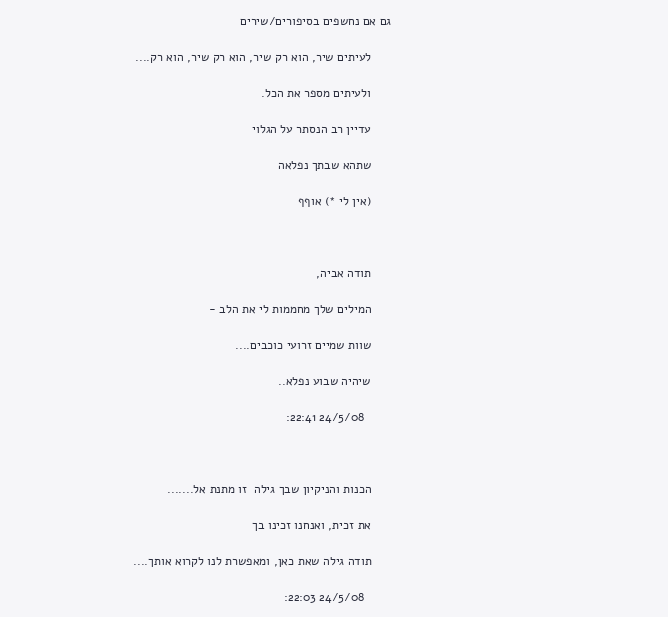גם אם נחשפים בסיפורים/שירים

      לעיתים שיר, הוא רק שיר, הוא רק שיר, הוא רק....

      ולעיתים מספר את הכל.

      עדיין רב הנסתר על הגלוי

      שתהא שבתך נפלאה

      (אין לי *) אוףף



      תודה אביה,

      המילים שלך מחממות לי את הלב -

      שוות שמיים זרועי כוכבים....

      שיהיה שבוע נפלא..

        24/5/08 22:41:



      הכנות והניקיון שבך גילה  זו מתנת אל.......

      את זכית, ואנחנו זכינו בך

      תודה גילה שאת כאן, ומאפשרת לנו לקרוא אותך....

        24/5/08 22:03: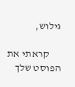גילוש,

      קראתי את הפוסט שלך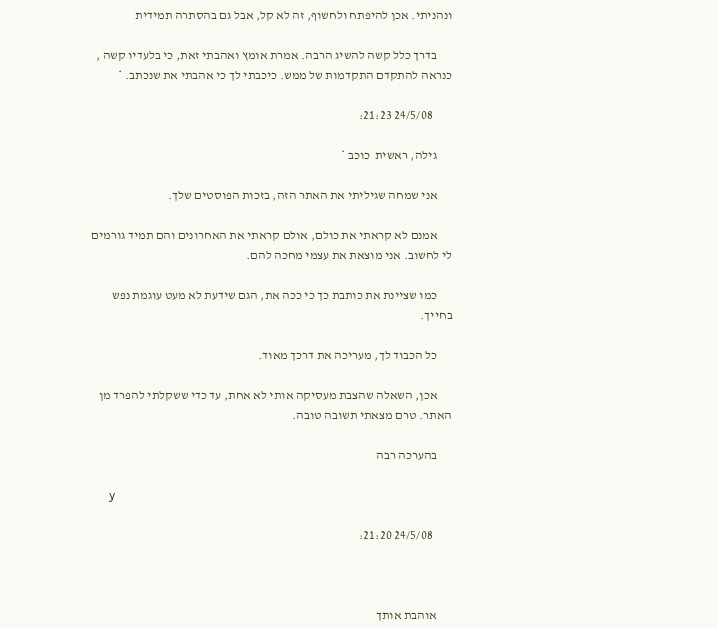ונהניתי. אכן להיפתח ולחשוף, זה לא קל, אבל גם בהסתרה תמידית

      בדרך כלל קשה להשיג הרבה. אמרת אומץ ואהבתי זאת, כי בלעדיו קשה , כנראה להתקדם התקדמות של ממש. כיכבתי לך כי אהבתי את שנכתב. *

        24/5/08 21:23:

      גילה, ראשית  כוכב *

      אני שמחה שגיליתי את האתר הזה, בזכות הפוסטים שלך.

      אמנם לא קראתי את כולם, אולם קראתי את האחרונים והם תמיד גורמים לי לחשוב. אני מוצאת את עצמי מחכה להם.

      כמו שציינת את כותבת כך כי ככה את, הגם שידעת לא מעט עוגמת נפש בחייך.

      כל הכבוד לך, מעריכה את דרכך מאוד.

      אכן, השאלה שהצבת מעסיקה אותי לא אחת, עד כדי ששקלתי להפרד מן האתר. טרם מצאתי תשובה טובה.

      בהערכה רבה

      y

        24/5/08 21:20:



      אוהבת אותך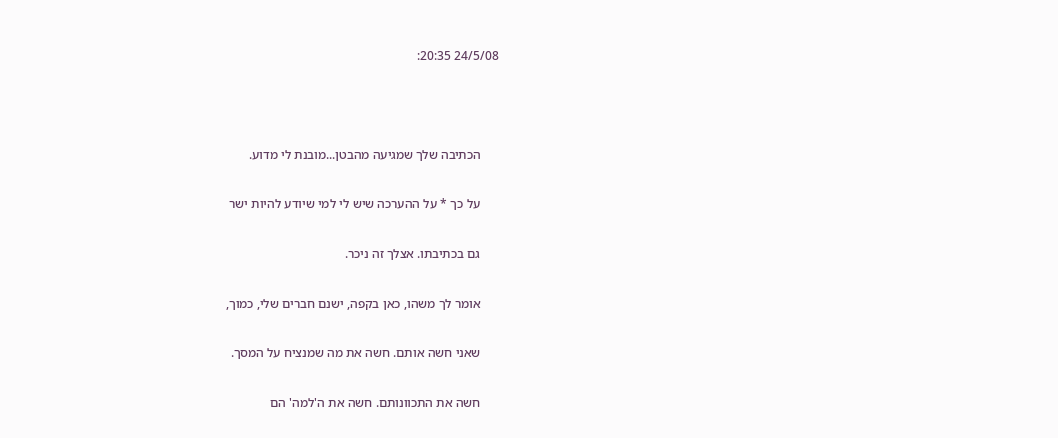24/5/08 20:35:



      הכתיבה שלך שמגיעה מהבטן...מובנת לי מדוע.

      על כך * על ההערכה שיש לי למי שיודע להיות ישר

      גם בכתיבתו. אצלך זה ניכר.

      אומר לך משהו, כאן בקפה, ישנם חברים שלי, כמוך,

      שאני חשה אותם. חשה את מה שמנציח על המסך.

      חשה את התכוונותם. חשה את ה'למה' הם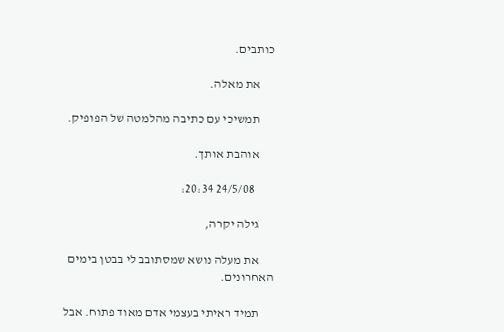כותבים.

      את מאלה.

      תמשיכי עם כתיבה מהלמטה של הפופיק.

      אוהבת אותך.

        24/5/08 20:34:

      גילה יקרה,

      את מעלה נושא שמסתובב לי בבטן בימים האחרונים.

      תמיד ראיתי בעצמי אדם מאוד פתוח. אבל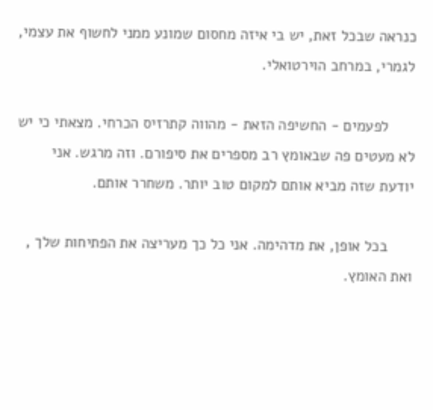כנראה שבכל זאת, יש בי איזה מחסום שמונע ממני לחשוף את עצמי, לגמרי, במרחב הוירטואלי.

      לפעמים - החשיפה הזאת - מהווה קתרזיס הכרחי. מצאתי כי יש לא מעטים פה שבאומץ רב מספרים את סיפורם. וזה מרגש. אני יודעת שזה מביא אותם למקום טוב יותר. משחרר אותם.

      בכל אופן, את מדהימה. אני כל כך מעריצה את הפתיחות שלך , ואת האומץ.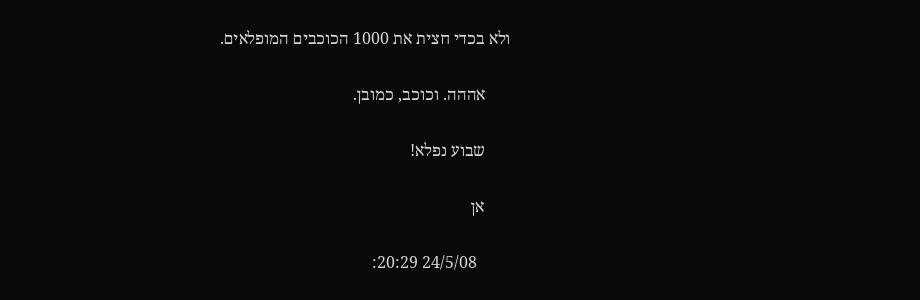ולא בכדי חצית את 1000 הכוכבים המופלאים.

      אההה. וכוכב, כמובן.

      שבוע נפלא!

      אן

        24/5/08 20:29: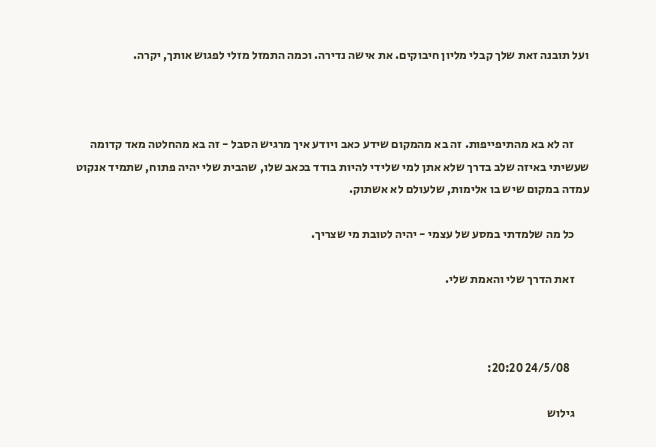ועל תובנה זאת שלך קבלי מליון חיבוקים. את אישה נדירה. וכמה התמזל מזלי לפגוש אותך, יקרה.



      זה לא בא מהתיפייפות. זה בא מהמקום שידע כאב ויודע איך מרגיש הסבל - זה בא מהחלטה מאד קדומה שעשיתי באיזה שלב בדרך שלא אתן למי שלידי להיות בודד בכאב שלו, שהבית שלי יהיה פתוח, שתמיד אנקוט עמדה במקום שיש בו אלימות, שלעולם לא אשתוק.

      כל מה שלמדתי במסע של עצמי - יהיה לטובת מי שצריך.

      זאת הדרך שלי והאמת שלי.



        24/5/08 20:20:

      גילוש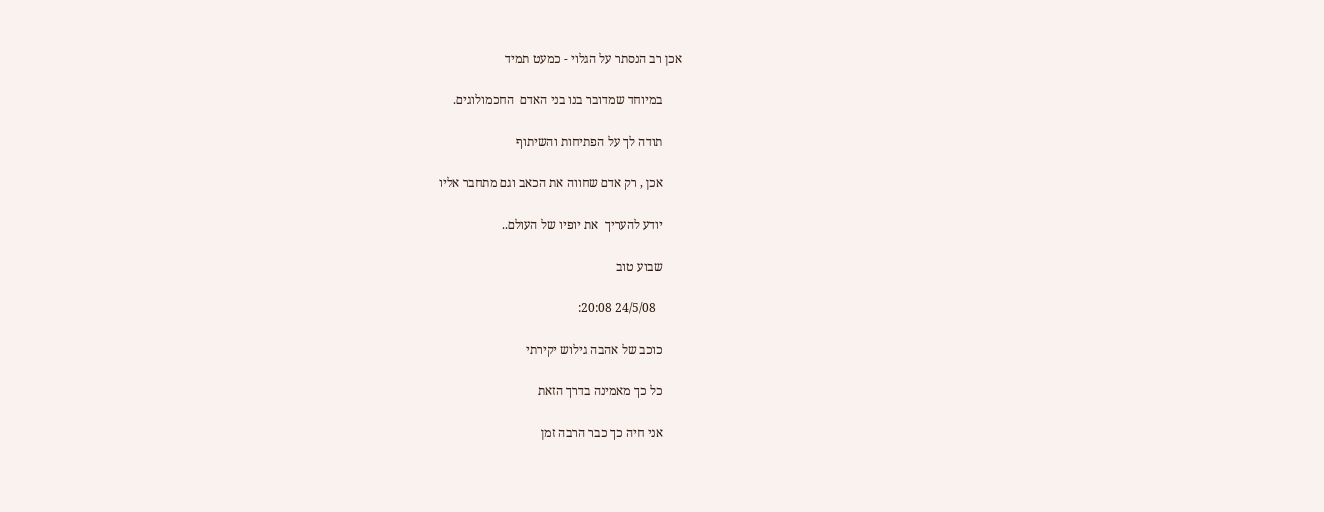אכן רב הנסתר על הגלוי - כמעט תמיד

      במיוחד שמדובר בנו בני האדם  החכמולוגים.

      תודה לך על הפתיחות והשיתוף

      אכן , רק אדם שחווה את הכאב וגם מתחבר אליו

      יודע להעריך  את יופיו של העולם..

      שבוע טוב

        24/5/08 20:08:

      כוכב של אהבה גילוש יקירתי

      כל כך מאמינה בדרך הזאת

      אני חיה כך כבר הרבה זמן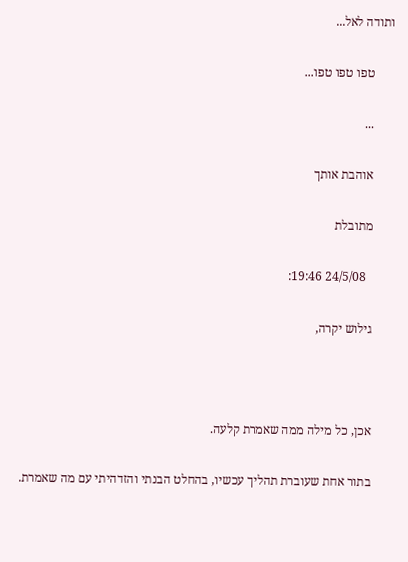ותודה לאל...

      טפו טפו טפו...

      ...

      אוהבת אותך

      מתובלת

        24/5/08 19:46:

      גילוש יקרה,



      אכן, כל מילה ממה שאמרת קלעה.

      בתור אחת שעוברת תהליך עכשיו, בהחלט הבנתי והזדהיתי עם מה שאמרת.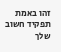זהו באמת תפקיד חשוב שלך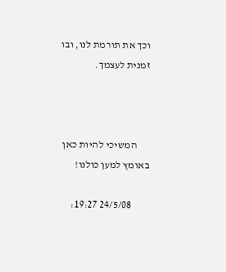וכך את תורמת לנו, ובו זמנית לעצמך.



      המשיכי להיות כאן באומץ למען כולנו!

        24/5/08 19:27: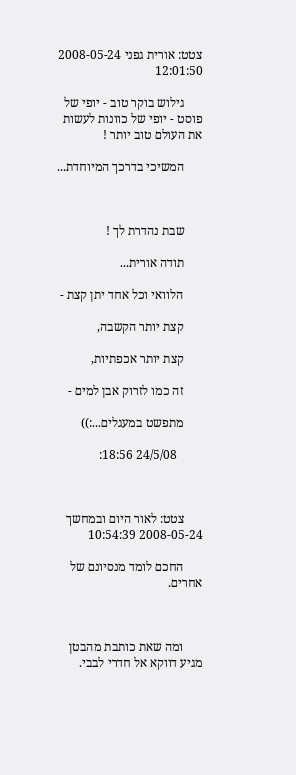צטט: אורית גפני 2008-05-24 12:01:50

      גילוש בוקר טוב - יופי של פוסט - יופי של כוונות לעשות את העולם טוב יותר !

      המשיכי בדרכך המיוחדת...



      שבת נהדרת לך !

      תודה אורית...

      הלוואי וכל אחד יתן קצת -

      קצת יותר הקשבה,

      קצת יותר אכפתיות,

      זה כמו לזרוק אבן למים -

      מתפשט במעגלים...:))

        24/5/08 18:56:



      צטט: לאור היום ובמחשך 2008-05-24 10:54:39

      החכם לומד מנסיונם של אחרים.



      ומה שאת כותבת מהבטן מגיע דווקא אל חדרי לבבי.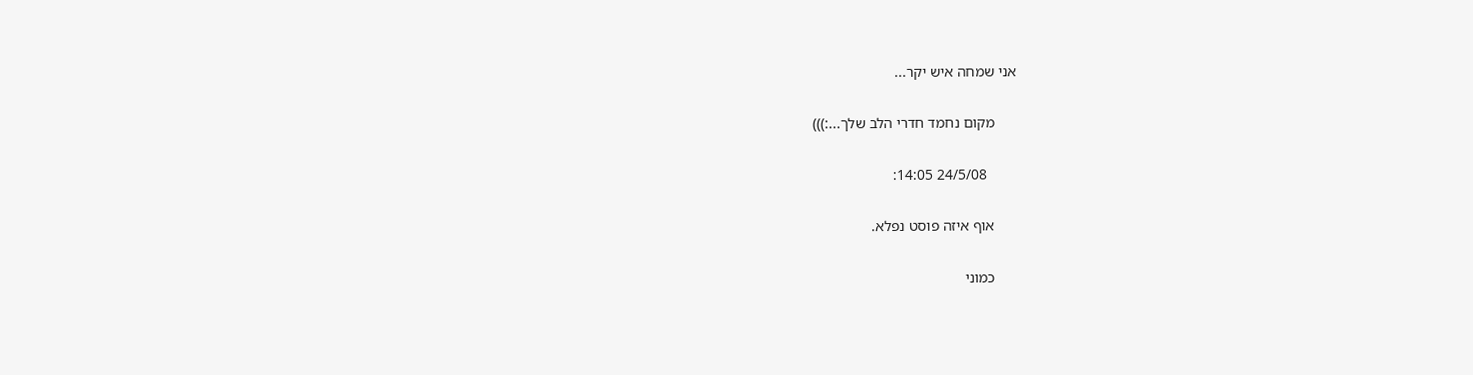אני שמחה איש יקר...

      מקום נחמד חדרי הלב שלך...:)))

        24/5/08 14:05:

      אוף איזה פוסט נפלא.

      כמוני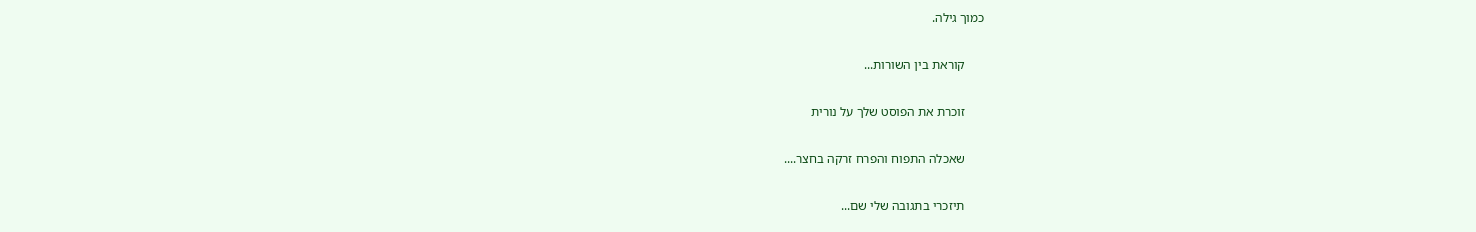כמוך גילה.

      קוראת בין השורות...

      זוכרת את הפוסט שלך על נורית

      שאכלה התפוח והפרח זרקה בחצר....

      תיזכרי בתגובה שלי שם...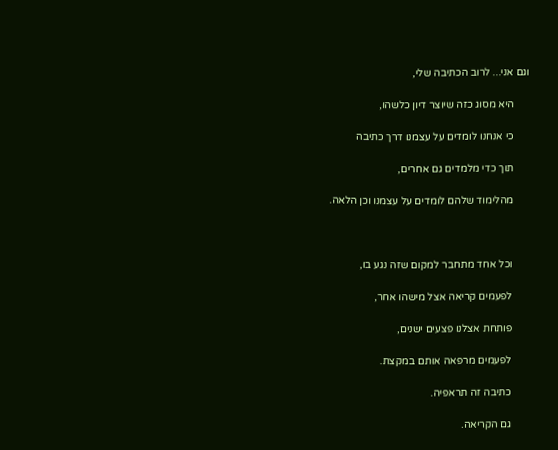וגם אני... לרוב הכתיבה שלי,

      היא מסוג כזה שיוצר דיון כלשהו,

      כי אנחנו לומדים על עצמנו דרך כתיבה

      תוך כדי מלמדים גם אחרים,

      מהלימוד שלהם לומדים על עצמנו וכן הלאה.



      וכל אחד מתחבר למקום שזה נגע בו,

      לפעמים קריאה אצל מישהו אחר,

      פותחת אצלנו פצעים ישנים,

      לפעמים מרפאה אותם במקצת.

      כתיבה זה תראפיה.

      גם הקריאה.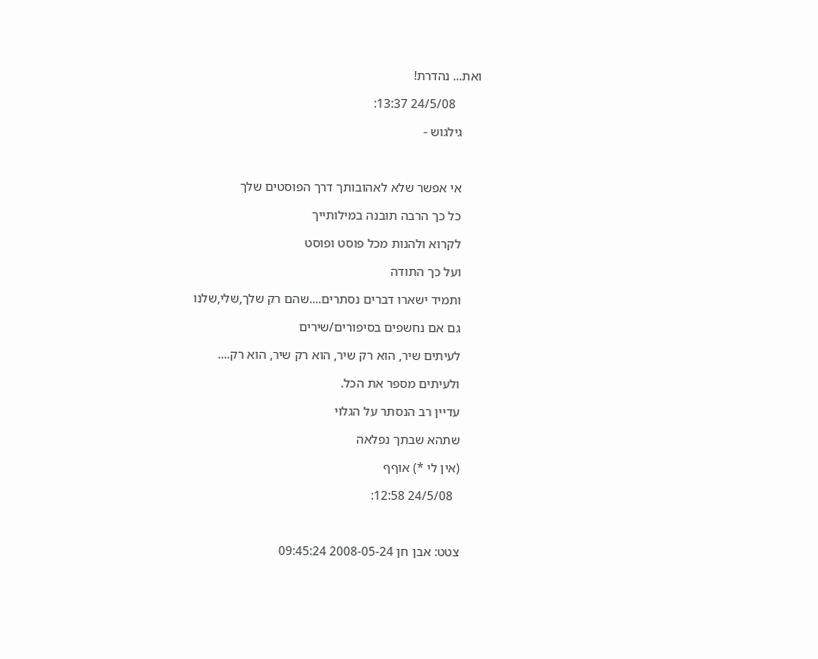ואת... נהדרת!

        24/5/08 13:37:

      גילגוש -



      אי אפשר שלא לאהובותך דרך הפוסטים שלך

      כל כך הרבה תובנה במילותייך

      לקרוא ולהנות מכל פוסט ופוסט

      ועל כך התודה

      ותמיד ישארו דברים נסתרים....שהם רק שלך,שלי,שלנו

      גם אם נחשפים בסיפורים/שירים

      לעיתים שיר, הוא רק שיר, הוא רק שיר, הוא רק....

      ולעיתים מספר את הכל.

      עדיין רב הנסתר על הגלוי

      שתהא שבתך נפלאה

      (אין לי *) אוףף

        24/5/08 12:58:



      צטט: אבן חן 2008-05-24 09:45:24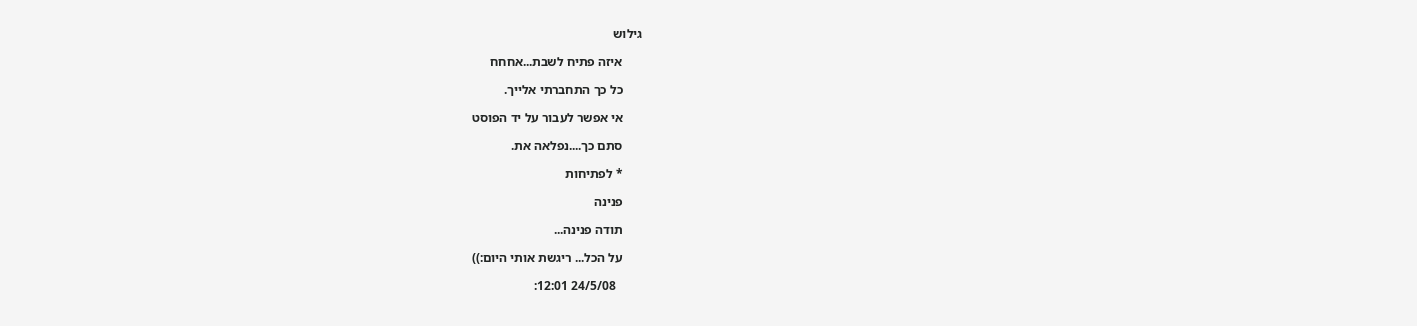גילוש

      איזה פתיח לשבת...אחחח

      כל כך התחברתי אלייך.

      אי אפשר לעבור על יד הפוסט

      סתם כך....נפלאה את.

      * לפתיחות

      פנינה

      תודה פנינה...

      על הכל... ריגשת אותי היום:))

        24/5/08 12:01: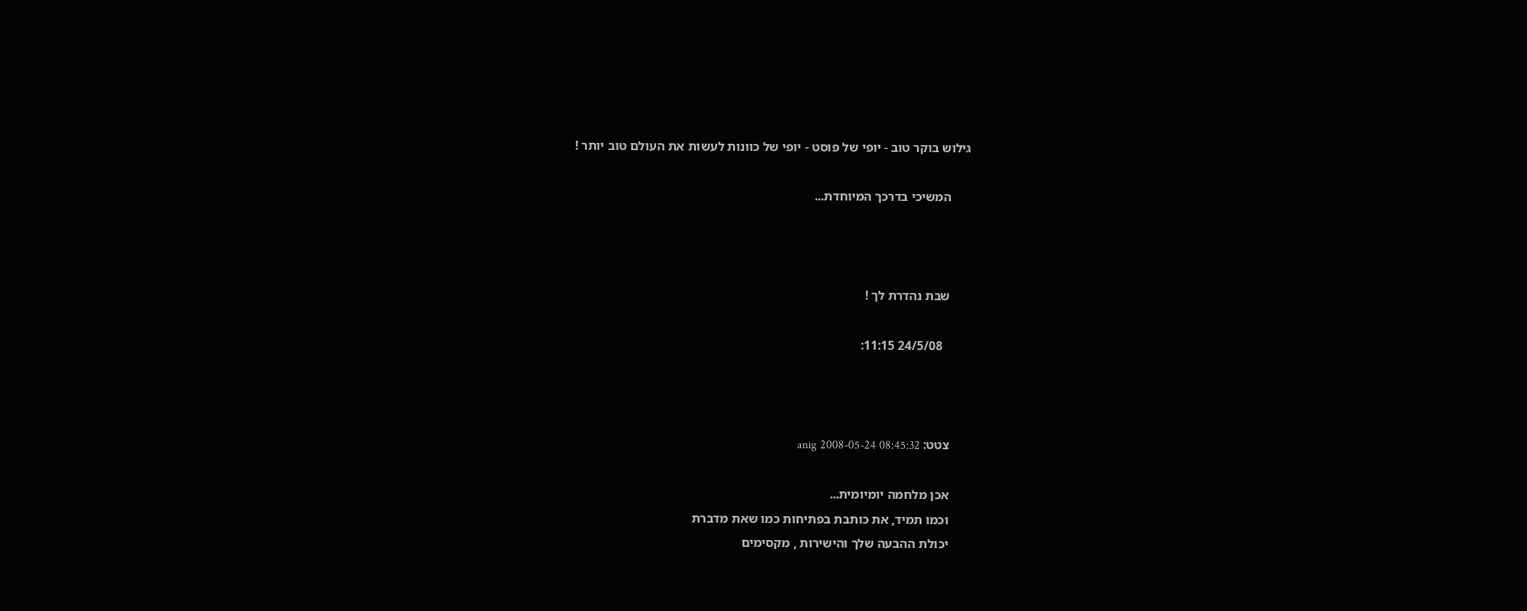גילוש בוקר טוב - יופי של פוסט - יופי של כוונות לעשות את העולם טוב יותר !

      המשיכי בדרכך המיוחדת...



      שבת נהדרת לך !

        24/5/08 11:15:



      צטט: anig 2008-05-24 08:45:32

      אכן מלחמה יומיומית...
      וכמו תמיד, את כותבת בפתיחות כמו שאת מדברת
      יכולת ההבעה שלך והישירות , מקסימים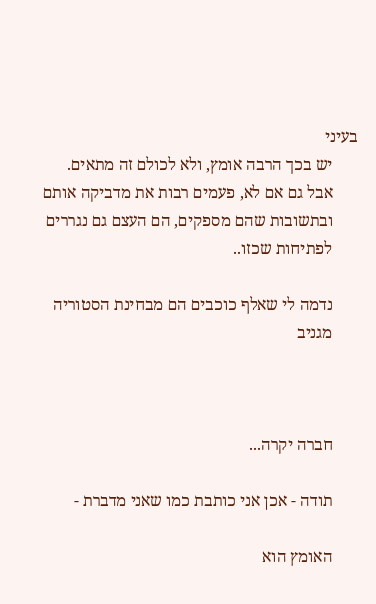בעיני
      יש בכך הרבה אומץ, ולא לכולם זה מתאים.
      אבל גם אם לא, פעמים רבות את מדביקה אותם
      ובתשובות שהם מספקים, הם העצם גם נגררים
      לפתיחות שכזו..

      נדמה לי שאלף כוכבים הם מבחינת הסטוריה
      מגניב



      חברה יקרה...

      תודה - אכן אני כותבת כמו שאני מדברת -

      האומץ הוא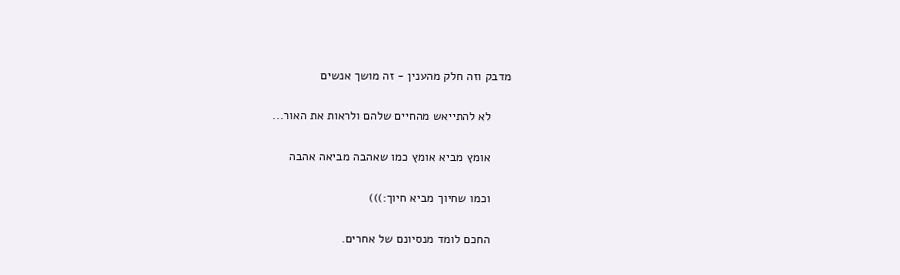מדבק וזה חלק מהענין - זה מושך אנשים

      לא להתייאש מהחיים שלהם ולראות את האור...

      אומץ מביא אומץ כמו שאהבה מביאה אהבה

      וכמו שחיוך מביא חיוך:)))

      החכם לומד מנסיונם של אחרים.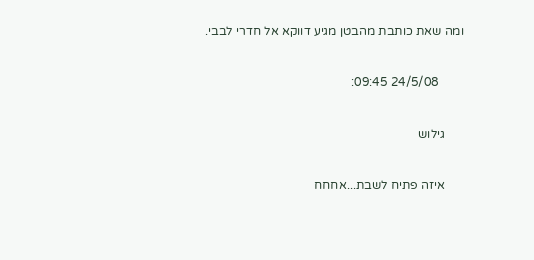ומה שאת כותבת מהבטן מגיע דווקא אל חדרי לבבי.

        24/5/08 09:45:

      גילוש

      איזה פתיח לשבת...אחחח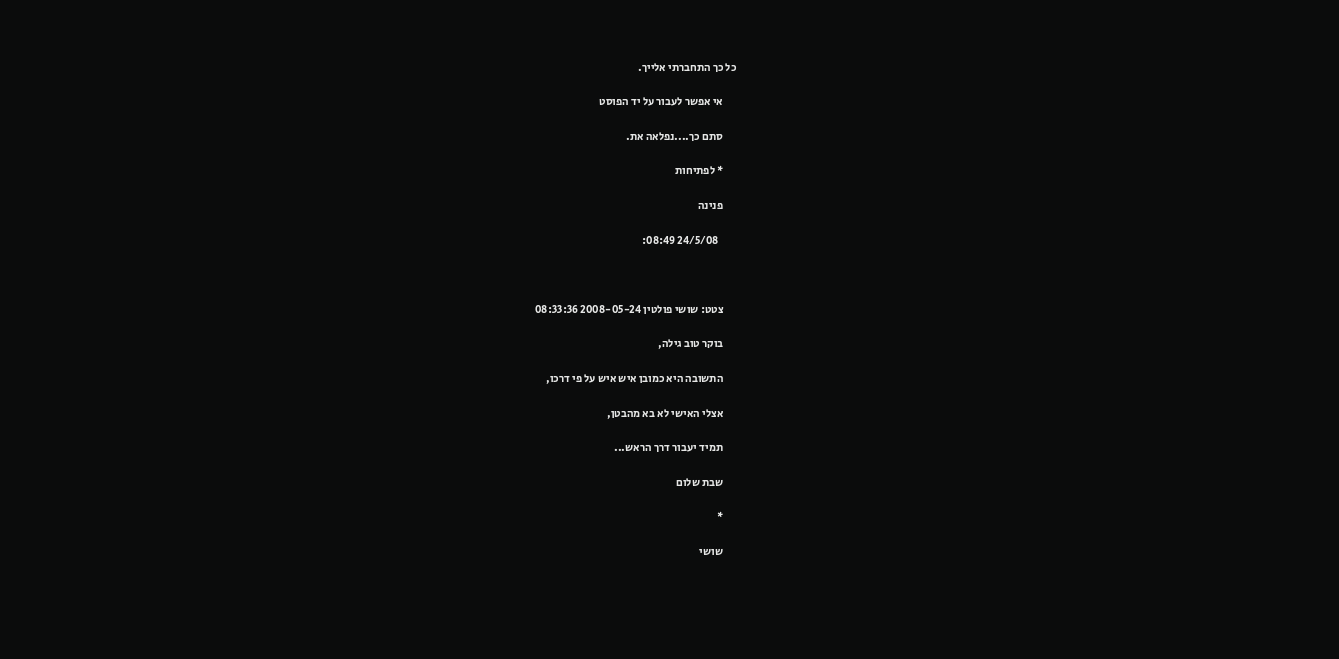כל כך התחברתי אלייך.

      אי אפשר לעבור על יד הפוסט

      סתם כך....נפלאה את.

      * לפתיחות

      פנינה

        24/5/08 08:49:



      צטט: שושי פולטין 2008-05-24 08:33:36

      בוקר טוב גילה,

      התשובה היא כמובן איש איש על פי דרכו,

      אצלי האישי לא בא מהבטן,

      תמיד יעבור דרך הראש...

      שבת שלום

      *

      שושי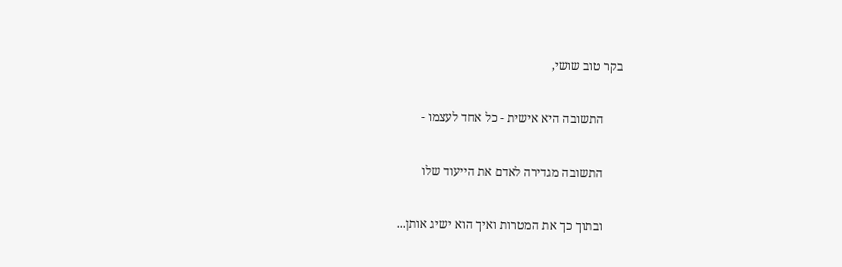בקר טוב שושי,

      התשובה היא אישית - כל אחד לעצמו -

      התשובה מגדירה לאדם את הייעוד שלו

      ובתוך כך את המטרות ואיך הוא ישיג אותן...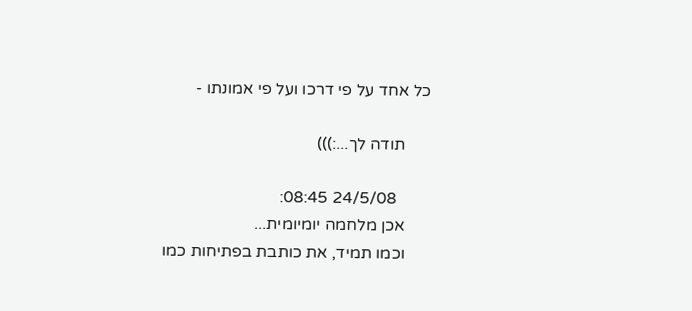כל אחד על פי דרכו ועל פי אמונתו -

      תודה לך...:)))

        24/5/08 08:45:
      אכן מלחמה יומיומית...
      וכמו תמיד, את כותבת בפתיחות כמו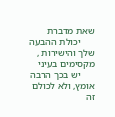שאת מדברת
      יכולת ההבעה שלך והישירות , מקסימים בעיני
      יש בכך הרבה אומץ, ולא לכולם זה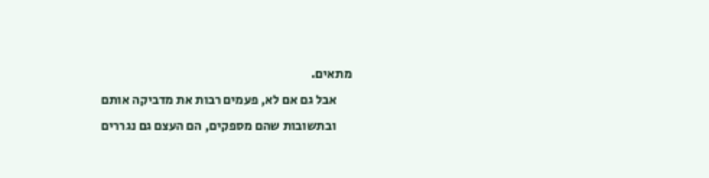מתאים.
      אבל גם אם לא, פעמים רבות את מדביקה אותם
      ובתשובות שהם מספקים, הם העצם גם נגררים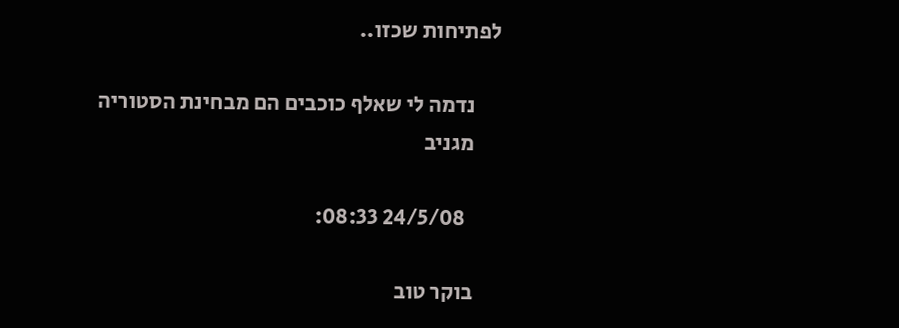לפתיחות שכזו..

      נדמה לי שאלף כוכבים הם מבחינת הסטוריה
      מגניב

        24/5/08 08:33:

      בוקר טוב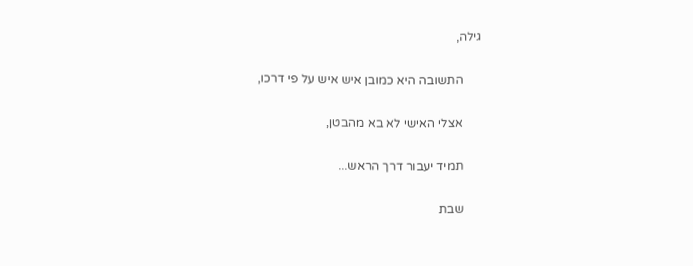גילה,

      התשובה היא כמובן איש איש על פי דרכו,

      אצלי האישי לא בא מהבטן,

      תמיד יעבור דרך הראש...

      שבת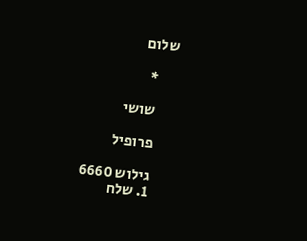שלום

      *

      שושי

      פרופיל

      גילוש 6660
      1. שלח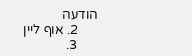הודעה
      2. אוף ליין
      3.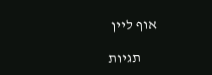אוף ליין

      תגיות